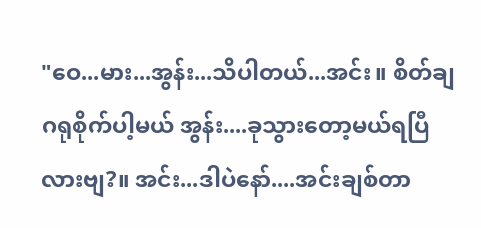"ဝေ...မား...အွန်း...သိပါတယ်...အင်း။ စိတ်ချဂရုစိုက်ပါ့မယ် အွန်း....ခုသွားတော့မယ်ရပြီလားဗျ?။ အင်း...ဒါပဲနော်....အင်းချစ်တာ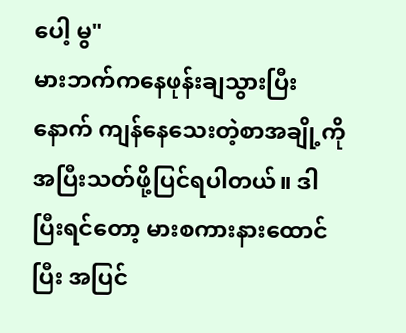ပေါ့ မွ"
မားဘက်ကနေဖုန်းချသွားပြီးနောက် ကျန်နေသေးတဲ့စာအချို့ကိုအပြီးသတ်ဖို့ပြင်ရပါတယ်။ ဒါပြီးရင်တော့ မားစကားနားထောင်ပြီး အပြင်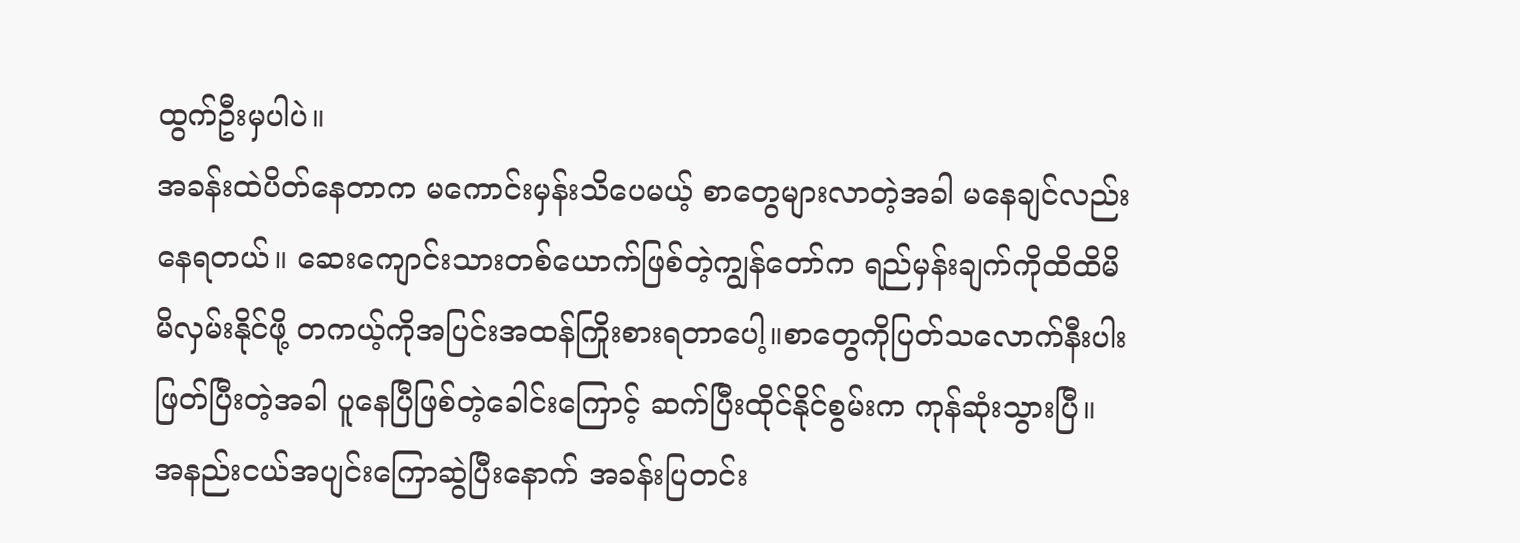ထွက်ဦးမှပါပဲ။
အခန်းထဲပိတ်နေတာက မကောင်းမှန်းသိပေမယ့် စာတွေများလာတဲ့အခါ မနေချင်လည်းနေရတယ်။ ဆေးကျောင်းသားတစ်ယောက်ဖြစ်တဲ့ကျွန်တော်က ရည်မှန်းချက်ကိုထိထိမိမိလှမ်းနိုင်ဖို့ တကယ့်ကိုအပြင်းအထန်ကြိုးစားရတာပေါ့။စာတွေကိုပြတ်သလောက်နီးပါးဖြတ်ပြီးတဲ့အခါ ပူနေပြီဖြစ်တဲ့ခေါင်းကြောင့် ဆက်ပြီးထိုင်နိုင်စွမ်းက ကုန်ဆုံးသွားပြီ။ အနည်းငယ်အပျင်းကြောဆွဲပြီးနောက် အခန်းပြတင်း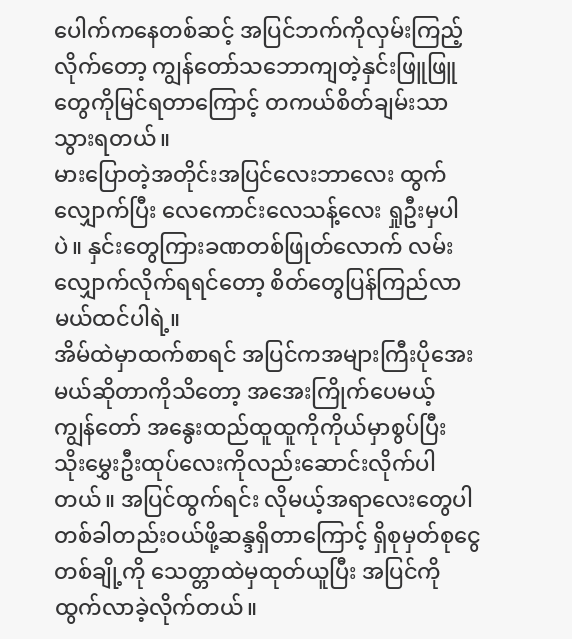ပေါက်ကနေတစ်ဆင့် အပြင်ဘက်ကိုလှမ်းကြည့်လိုက်တော့ ကျွန်တော်သဘောကျတဲ့နှင်းဖြူဖြူတွေကိုမြင်ရတာကြောင့် တကယ်စိတ်ချမ်းသာသွားရတယ်။
မားပြောတဲ့အတိုင်းအပြင်လေးဘာလေး ထွက်လျှောက်ပြီး လေကောင်းလေသန့်လေး ရှုဦးမှပါပဲ။ နှင်းတွေကြားခဏတစ်ဖြုတ်လောက် လမ်းလျှောက်လိုက်ရရင်တော့ စိတ်တွေပြန်ကြည်လာမယ်ထင်ပါရဲ့။
အိမ်ထဲမှာထက်စာရင် အပြင်ကအများကြီးပိုအေးမယ်ဆိုတာကိုသိတော့ အအေးကြိုက်ပေမယ့် ကျွန်တော် အနွေးထည်ထူထူကိုကိုယ်မှာစွပ်ပြီး သိုးမွှေးဦးထုပ်လေးကိုလည်းဆောင်းလိုက်ပါတယ်။ အပြင်ထွက်ရင်း လိုမယ့်အရာလေးတွေပါ တစ်ခါတည်းဝယ်ဖို့ဆန္ဒရှိတာကြောင့် ရှိစုမှတ်စုငွေတစ်ချို့ကို သေတ္တာထဲမှထုတ်ယူပြီး အပြင်ကိုထွက်လာခဲ့လိုက်တယ်။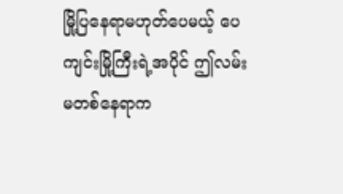မြို့ပြနေရာမဟုတ်ပေမယ့် ပေကျင်းမြို့ကြီးရဲ့အပိုင် ဤလမ်းမတစ်နေရာက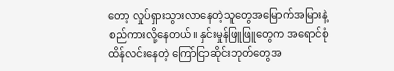တော့ လှုပ်ရှားသွားလာနေတဲ့သူတွေအမြောက်အမြားနဲ့စည်ကားလို့နေတယ်။ နှင်းမှုန်ဖြူဖြူတွေက အရောင်စုံထိန်လင်းနေတဲ့ ကြော်ငြာဆိုင်းဘုတ်တွေအ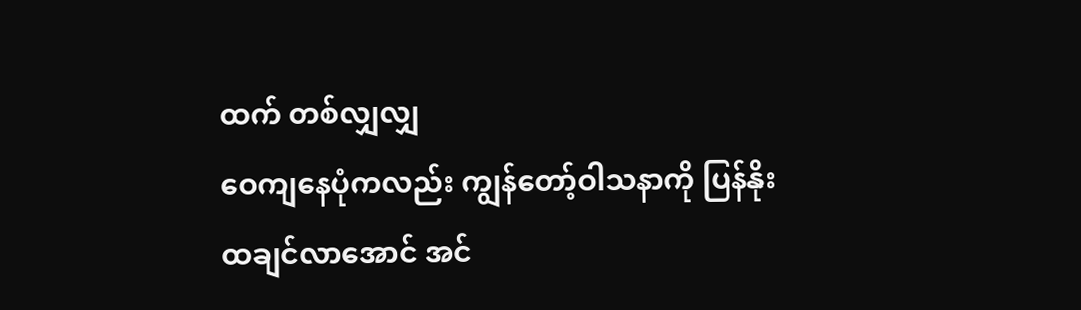ထက် တစ်လျှလျှ
ဝေကျနေပုံကလည်း ကျွန်တော့်ဝါသနာကို ပြန်နိုးထချင်လာအောင် အင်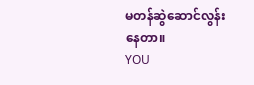မတန်ဆွဲဆောင်လွန်းနေတာ။
YOU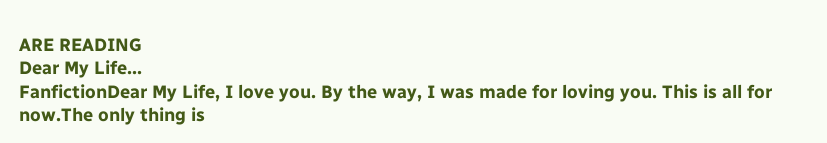ARE READING
Dear My Life...
FanfictionDear My Life, I love you. By the way, I was made for loving you. This is all for now.The only thing is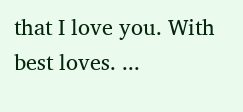that I love you. With best loves. ...